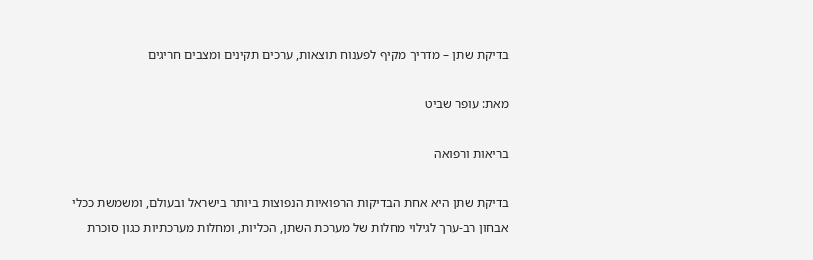בדיקת שתן – מדריך מקיף לפענוח תוצאות, ערכים תקינים ומצבים חריגים

מאת: עופר שביט

בריאות ורפואה

בדיקת שתן היא אחת הבדיקות הרפואיות הנפוצות ביותר בישראל ובעולם, ומשמשת ככלי אבחון רב-ערך לגילוי מחלות של מערכת השתן, הכליות, ומחלות מערכתיות כגון סוכרת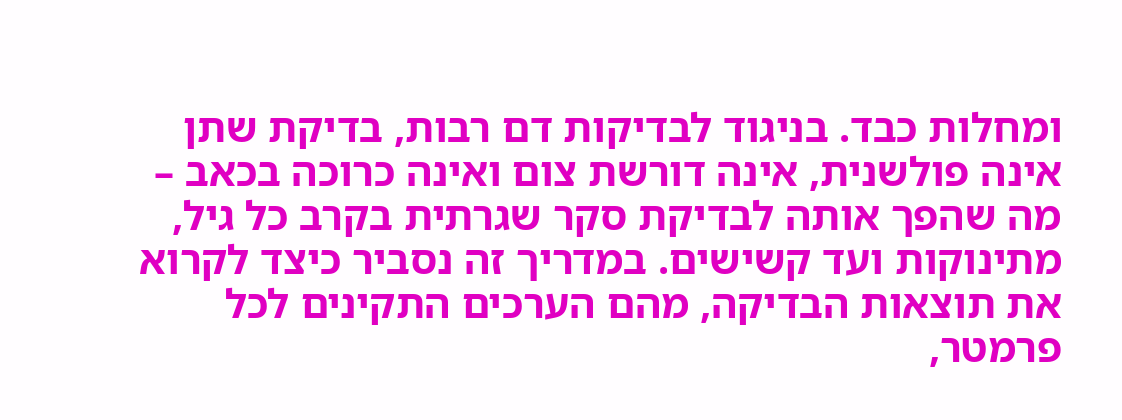ומחלות כבד. בניגוד לבדיקות דם רבות, בדיקת שתן אינה פולשנית, אינה דורשת צום ואינה כרוכה בכאב – מה שהפך אותה לבדיקת סקר שגרתית בקרב כל גיל, מתינוקות ועד קשישים. במדריך זה נסביר כיצד לקרוא את תוצאות הבדיקה, מהם הערכים התקינים לכל פרמטר,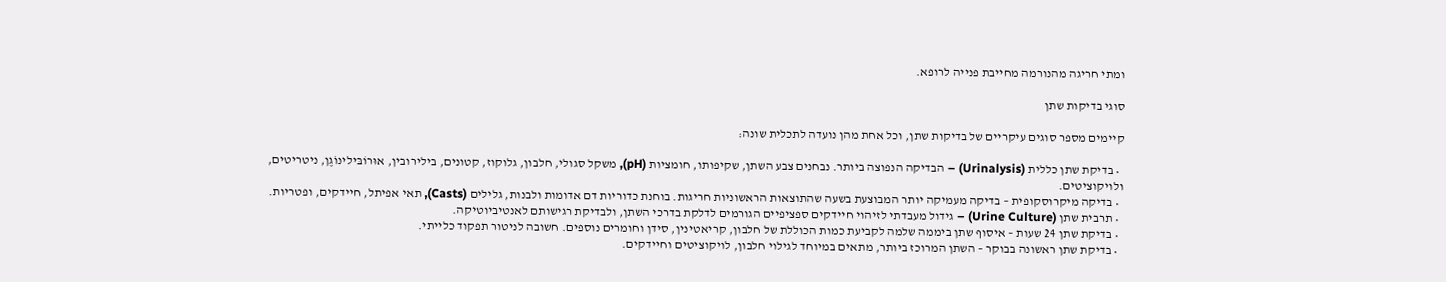ומתי חריגה מהנורמה מחייבת פנייה לרופא.

סוגי בדיקות שתן

קיימים מספר סוגים עיקריים של בדיקות שתן, וכל אחת מהן נועדה לתכלית שונה:

  • בדיקת שתן כללית (Urinalysis) – הבדיקה הנפוצה ביותר. נבחנים צבע השתן, שקיפותו, חומציות (pH), משקל סגולי, חלבון, גלוקוז, קטונים, בילירובין, אוּרוֹבּילינוֹגֶן, ניטריטים, ולויקוציטים.
  • בדיקה מיקרוסקופית – בדיקה מעמיקה יותר המבוצעת בשעה שהתוצאות הראשוניות חריגות. בוחנת כדוריות דם אדומות ולבנות, גלילים (Casts), תאי אפיתל, חיידקים, ופטריות.
  • תרבית שתן (Urine Culture) – גידול מעבדתי לזיהוי חיידקים ספציפיים הגורמים לדלקת בדרכי השתן, ולבדיקת רגישותם לאנטיביוטיקה.
  • בדיקת שתן 24 שעות – איסוף שתן ביממה שלמה לקביעת כמות הכוללת של חלבון, קריאטינין, סידן וחומרים נוספים. חשובה לניטור תפקוד כלייתי.
  • בדיקת שתן ראשונה בבוקר – השתן המרוכז ביותר, מתאים במיוחד לגילוי חלבון, לויקוציטים וחיידקים.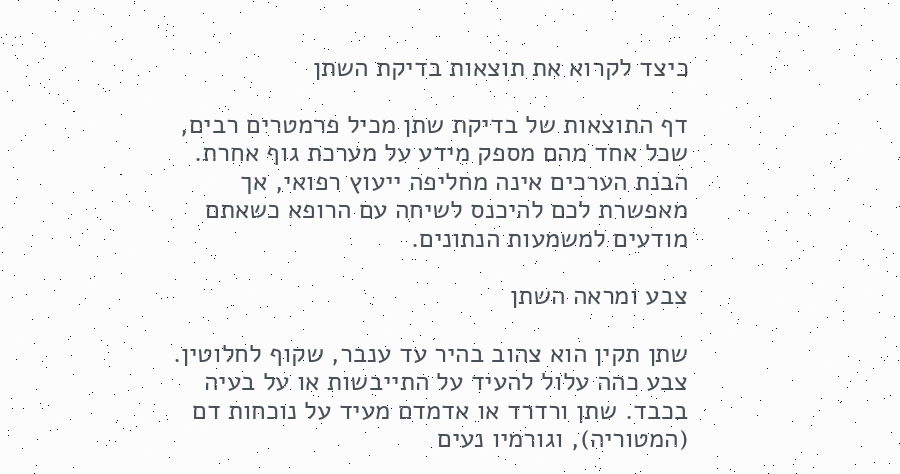כיצד לקרוא את תוצאות בדיקת השתן

דף התוצאות של בדיקת שתן מכיל פרמטרים רבים, שכל אחד מהם מספק מידע על מערכת גוף אחרת. הבנת הערכים אינה מחליפה ייעוץ רפואי, אך מאפשרת לכם להיכנס לשיחה עם הרופא כשאתם מודעים למשמעות הנתונים.

צבע ומראה השתן

שתן תקין הוא צהוב בהיר עד ענבר, שקוף לחלוטין. צבע כהה עלול להעיד על התייבשות או על בעיה בכבד. שתן ורדרד או אדמדם מעיד על נוכחות דם (המטוריה), וגורמיו נעים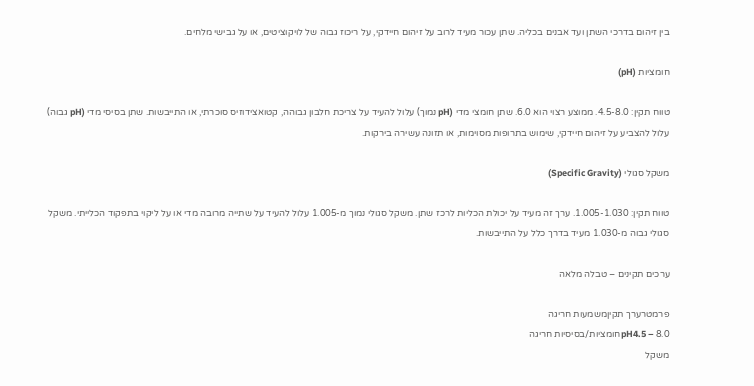בין זיהום בדרכי השתן ועד אבנים בכליה. שתן עכור מעיד לרוב על זיהום חיידקי, על ריכוז גבוה של לויקוציטים, או על גבישי מלחים.

חומציות (pH)

טווח תקין: 4.5-8.0. ממוצע רצוי הוא 6.0. שתן חומצי מדי (pH נמוך) עלול להעיד על צריכת חלבון גבוהה, קטואצידוזיס סוכרתי, או התייבשות. שתן בסיסי מדי (pH גבוה) עלול להצביע על זיהום חיידקי, שימוש בתרופות מסוימות, או תזונה עשירה בירקות.

משקל סגולי (Specific Gravity)

טווח תקין: 1.005-1.030. ערך זה מעיד על יכולת הכליות לרכז שתן. משקל סגולי נמוך מ-1.005 עלול להעיד על שתייה מרובה מדי או על ליקוי בתפקוד הכלייתי. משקל סגולי גבוה מ-1.030 מעיד בדרך כלל על התייבשות.

ערכים תקינים – טבלה מלאה

פרמטרערך תקיןמשמעות חריגה
pH4.5 – 8.0חומציות/בסיסיות חריגה
משקל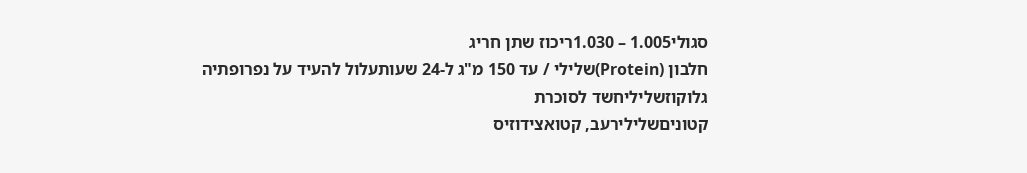סגולי1.005 – 1.030ריכוז שתן חריג
חלבון (Protein)שלילי / עד 150 מ"ג ל-24 שעותעלול להעיד על נפרופתיה
גלוקוזשליליחשד לסוכרת
קטוניםשלילירעב, קטואצידוזיס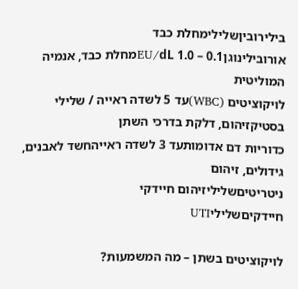בילירוביןשלילימחלת כבד
אורובילינוגן0.1 – 1.0 EU/dLמחלת כבד, אנמיה המוליטית
לויקוציטים (WBC)עד 5 לשדה ראייה / שלילי בסטיקזיהום, דלקת בדרכי השתן
כדוריות דם אדומותעד 3 לשדה ראייהחשד לאבנים, גידולים, זיהום
ניטריטיםשליליזיהום חיידקי
חיידקיםשליליUTI

לויקוציטים בשתן – מה המשמעות?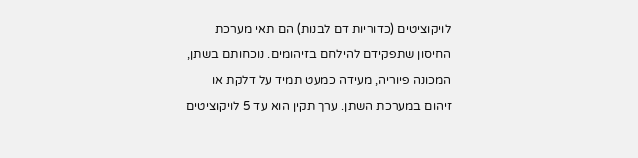לויקוציטים (כדוריות דם לבנות) הם תאי מערכת החיסון שתפקידם להילחם בזיהומים. נוכחותם בשתן, המכונה פיוריה, מעידה כמעט תמיד על דלקת או זיהום במערכת השתן. ערך תקין הוא עד 5 לויקוציטים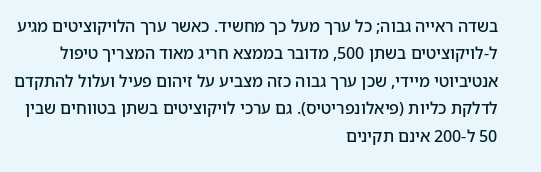בשדה ראייה גבוה; כל ערך מעל כך מחשיד. כאשר ערך הלויקוציטים מגיע ל-לויקוציטים בשתן 500, מדובר בממצא חריג מאוד המצריך טיפול אנטיביוטי מיידי, שכן ערך גבוה כזה מצביע על זיהום פעיל ועלול להתקדם לדלקת כליות (פיאלונפריטיס). גם ערכי לויקוציטים בשתן בטווחים שבין 50 ל-200 אינם תקינים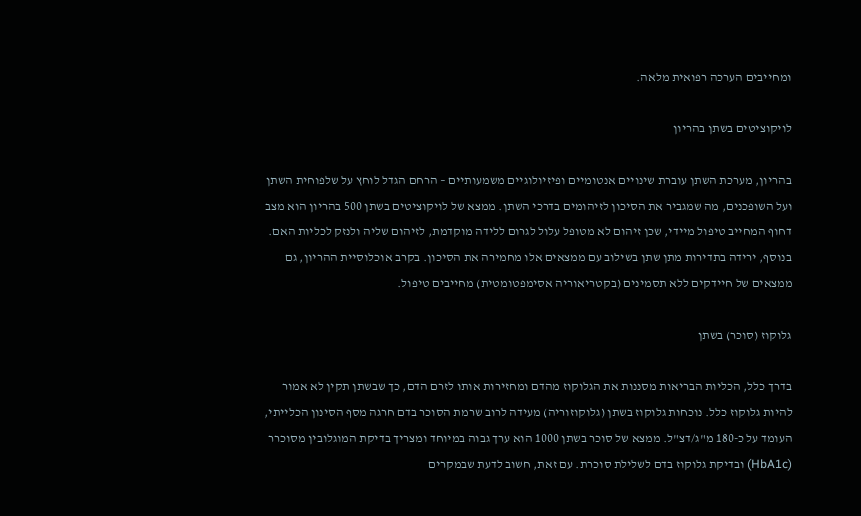ומחייבים הערכה רפואית מלאה.

לויקוציטים בשתן בהריון

בהריון, מערכת השתן עוברת שינויים אנטומיים ופיזיולוגיים משמעותיים – הרחם הגדל לוחץ על שלפוחית השתן ועל השופכנים, מה שמגביר את הסיכון לזיהומים בדרכי השתן. ממצא של לויקוציטים בשתן 500 בהריון הוא מצב דחוף המחייב טיפול מיידי, שכן זיהום לא מטופל עלול לגרום ללידה מוקדמת, לזיהום שליה ולנזק לכליות האם. בנוסף, ירידה בתדירות מתן שתן בשילוב עם ממצאים אלו מחמירה את הסיכון. בקרב אוכלוסיית ההריון, גם ממצאים של חיידקים ללא תסמינים (בקטריאוריה אסימפטומטית) מחייבים טיפול.

גלוקוז (סוכר) בשתן

בדרך כלל, הכליות הבריאות מסננות את הגלוקוז מהדם ומחזירות אותו לזרם הדם, כך שבשתן תקין לא אמור להיות גלוקוז כלל. נוכחות גלוקוז בשתן (גלוקוזוריה) מעידה לרוב שרמת הסוכר בדם חרגה מסף הסינון הכלייתי, העומד על כ-180 מ"ג/דצ"ל. ממצא של סוכר בשתן 1000 הוא ערך גבוה במיוחד ומצריך בדיקת המוגלובין מסוכרר (HbA1c) ובדיקת גלוקוז בדם לשלילת סוכרת. עם זאת, חשוב לדעת שבמקרים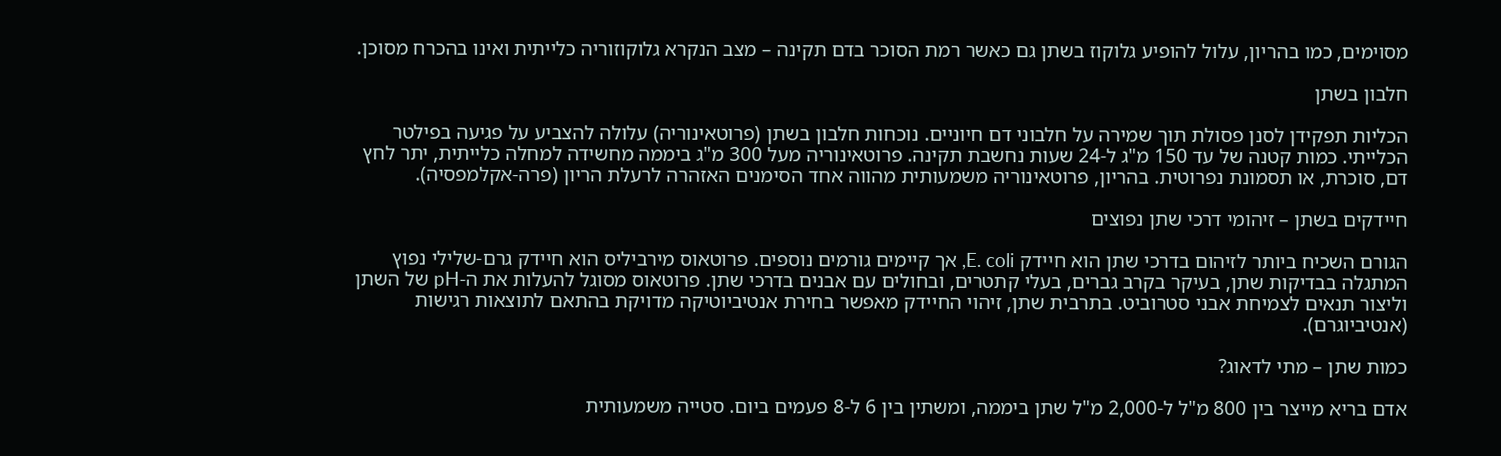מסוימים, כמו בהריון, עלול להופיע גלוקוז בשתן גם כאשר רמת הסוכר בדם תקינה – מצב הנקרא גלוקוזוריה כלייתית ואינו בהכרח מסוכן.

חלבון בשתן

הכליות תפקידן לסנן פסולת תוך שמירה על חלבוני דם חיוניים. נוכחות חלבון בשתן (פרוטאינוריה) עלולה להצביע על פגיעה בפילטר הכלייתי. כמות קטנה של עד 150 מ"ג ל-24 שעות נחשבת תקינה. פרוטאינוריה מעל 300 מ"ג ביממה מחשידה למחלה כלייתית, יתר לחץ דם, סוכרת, או תסמונת נפרוטית. בהריון, פרוטאינוריה משמעותית מהווה אחד הסימנים האזהרה לרעלת הריון (פרה-אקלמפסיה).

חיידקים בשתן – זיהומי דרכי שתן נפוצים

הגורם השכיח ביותר לזיהום בדרכי שתן הוא חיידק E. coli, אך קיימים גורמים נוספים. פרוטאוס מירביליס הוא חיידק גרם-שלילי נפוץ המתגלה בבדיקות שתן, בעיקר בקרב גברים, בעלי קתטרים, ובחולים עם אבנים בדרכי שתן. פרוטאוס מסוגל להעלות את ה-pH של השתן וליצור תנאים לצמיחת אבני סטרוביט. בתרבית שתן, זיהוי החיידק מאפשר בחירת אנטיביוטיקה מדויקת בהתאם לתוצאות רגישות (אנטיביוגרם).

כמות שתן – מתי לדאוג?

אדם בריא מייצר בין 800 מ"ל ל-2,000 מ"ל שתן ביממה, ומשתין בין 6 ל-8 פעמים ביום. סטייה משמעותית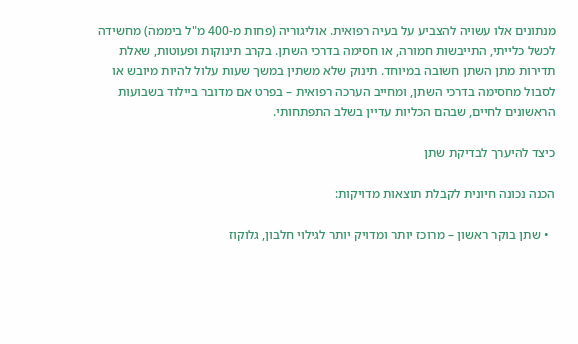מנתונים אלו עשויה להצביע על בעיה רפואית. אוליגוריה (פחות מ-400 מ"ל ביממה) מחשידה לכשל כלייתי, התייבשות חמורה, או חסימה בדרכי השתן. בקרב תינוקות ופעוטות, שאלת תדירות מתן השתן חשובה במיוחד. תינוק שלא משתין במשך שעות עלול להיות מיובש או לסבול מחסימה בדרכי השתן, ומחייב הערכה רפואית – בפרט אם מדובר ביילוד בשבועות הראשונים לחיים, שבהם הכליות עדיין בשלב התפתחותי.

כיצד להיערך לבדיקת שתן

הכנה נכונה חיונית לקבלת תוצאות מדויקות:

  • שתן בוקר ראשון – מרוכז יותר ומדויק יותר לגילוי חלבון, גלוקוז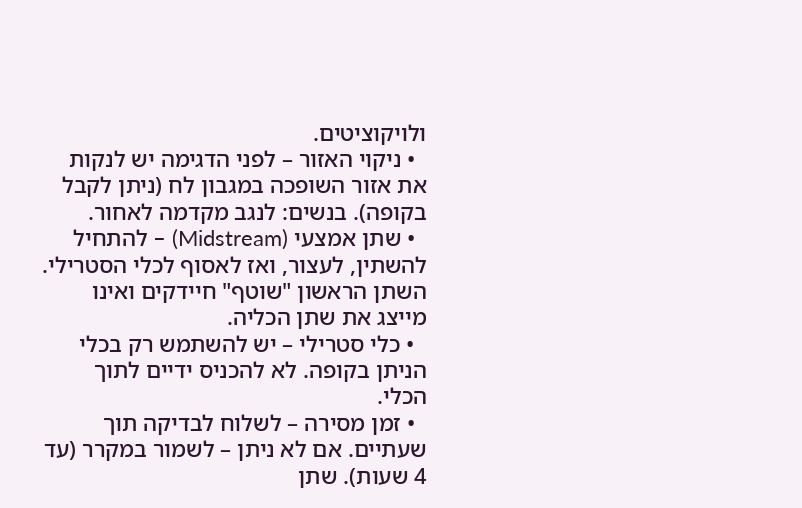ולויקוציטים.
  • ניקוי האזור – לפני הדגימה יש לנקות את אזור השופכה במגבון לח (ניתן לקבל בקופה). בנשים: לנגב מקדמה לאחור.
  • שתן אמצעי (Midstream) – להתחיל להשתין, לעצור, ואז לאסוף לכלי הסטרילי. השתן הראשון "שוטף" חיידקים ואינו מייצג את שתן הכליה.
  • כלי סטרילי – יש להשתמש רק בכלי הניתן בקופה. לא להכניס ידיים לתוך הכלי.
  • זמן מסירה – לשלוח לבדיקה תוך שעתיים. אם לא ניתן – לשמור במקרר (עד 4 שעות). שתן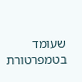שעומד בטמפרטורת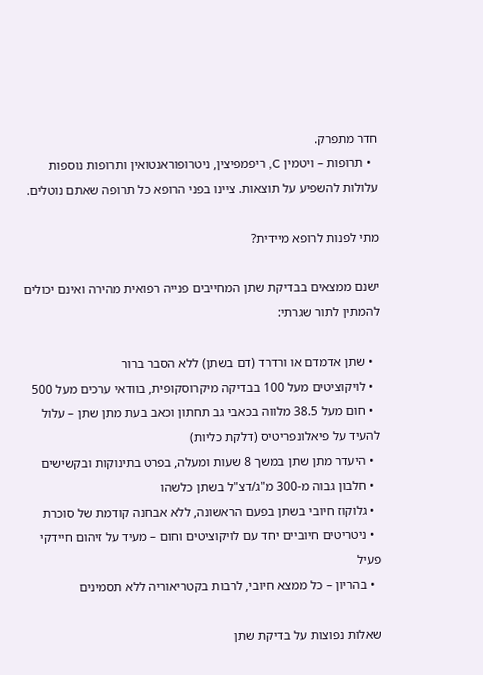חדר מתפרק.
  • תרופות – ויטמין C, ריפמפיצין, ניטרופוראנטואין ותרופות נוספות עלולות להשפיע על תוצאות. ציינו בפני הרופא כל תרופה שאתם נוטלים.

מתי לפנות לרופא מיידית?

ישנם ממצאים בבדיקת שתן המחייבים פנייה רפואית מהירה ואינם יכולים להמתין לתור שגרתי:

  • שתן אדמדם או ורדרד (דם בשתן) ללא הסבר ברור
  • לויקוציטים מעל 100 בבדיקה מיקרוסקופית, בוודאי ערכים מעל 500
  • חום מעל 38.5 מלווה בכאבי גב תחתון וכאב בעת מתן שתן – עלול להעיד על פיאלונפריטיס (דלקת כליות)
  • היעדר מתן שתן במשך 8 שעות ומעלה, בפרט בתינוקות ובקשישים
  • חלבון גבוה מ-300 מ"ג/דצ"ל בשתן כלשהו
  • גלוקוז חיובי בשתן בפעם הראשונה, ללא אבחנה קודמת של סוכרת
  • ניטריטים חיוביים יחד עם לויקוציטים וחום – מעיד על זיהום חיידקי פעיל
  • בהריון – כל ממצא חיובי, לרבות בקטריאוריה ללא תסמינים

שאלות נפוצות על בדיקת שתן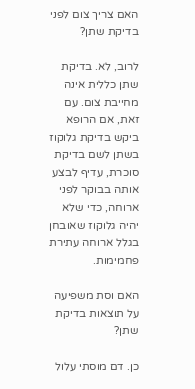האם צריך צום לפני בדיקת שתן?

לרוב, לא. בדיקת שתן כללית אינה מחייבת צום. עם זאת, אם הרופא ביקש בדיקת גלוקוז בשתן לשם בדיקת סוכרת, עדיף לבצע אותה בבוקר לפני ארוחה, כדי שלא יהיה גלוקוז שאובחן בגלל ארוחה עתירת פחמימות.

האם וסת משפיעה על תוצאות בדיקת שתן?

כן. דם מוסתי עלול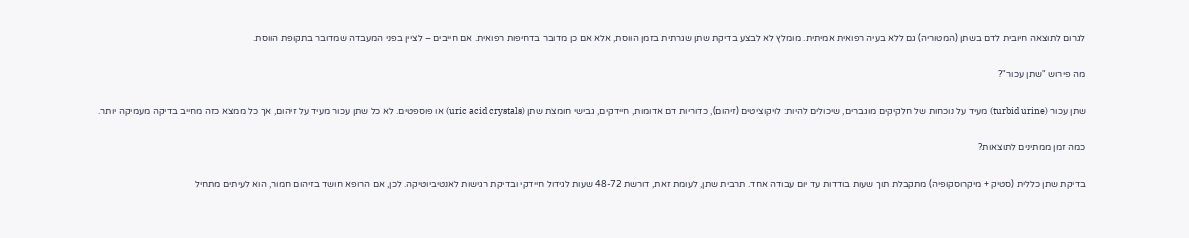לגרום לתוצאה חיובית לדם בשתן (המטוריה) גם ללא בעיה רפואית אמיתית. מומלץ לא לבצע בדיקת שתן שגרתית בזמן הווסת, אלא אם כן מדובר בדחיפות רפואית. אם חייבים – לציין בפני המעבדה שמדובר בתקופת הווסת.

מה פירוש "שתן עכור"?

שתן עכור (turbid urine) מעיד על נוכחות של חלקיקים מוגברים, שיכולים להיות: לויקוציטים (זיהום), כדוריות דם אדומות, חיידקים, גבישי חומצת שתן (uric acid crystals) או פוספטים. לא כל שתן עכור מעיד על זיהום, אך כל ממצא כזה מחייב בדיקה מעמיקה יותר.

כמה זמן ממתינים לתוצאות?

בדיקת שתן כללית (סטיק + מיקרוסקופיה) מתקבלת תוך שעות בודדות עד יום עבודה אחד. תרבית שתן, לעומת זאת, דורשת 48-72 שעות לגידול חיידקי ובדיקת רגישות לאנטיביוטיקה. לכן, אם הרופא חושד בזיהום חמור, הוא לעיתים מתחיל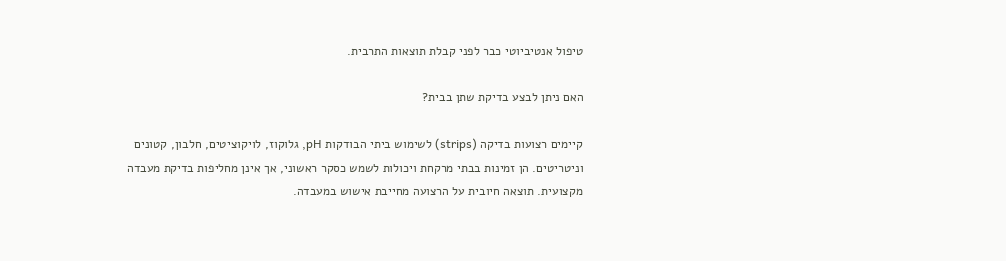טיפול אנטיביוטי כבר לפני קבלת תוצאות התרבית.

האם ניתן לבצע בדיקת שתן בבית?

קיימים רצועות בדיקה (strips) לשימוש ביתי הבודקות pH, גלוקוז, לויקוציטים, חלבון, קטונים וניטריטים. הן זמינות בבתי מרקחת ויכולות לשמש כסקר ראשוני, אך אינן מחליפות בדיקת מעבדה מקצועית. תוצאה חיובית על הרצועה מחייבת אישוש במעבדה.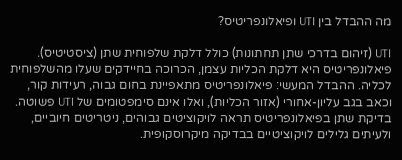מה ההבדל בין UTI ופיאלונפריטיס?

UTI (זיהום בדרכי שתן תחתונות) כולל דלקת שלפוחית שתן (ציסטיטיס). פיאלונפריטיס היא דלקת הכליות עצמן, הכרוכה בחיידקים שעלו מהשלפוחית לכליה. ההבדל המעשי: פיאלונפריטיס מתאפיינת בחום גבוה, רעידות קור, וכאב בגב עליון-אחורי (אזור הכליות), ואלו אינם סימפטומים של UTI פשוטה. בדיקת שתן בפיאלונפריטיס תראה לויקוציטים גבוהים, ניטריטים חיוביים, ולעיתים גלילים לויקוציטיים בבדיקה מיקרוסקופית.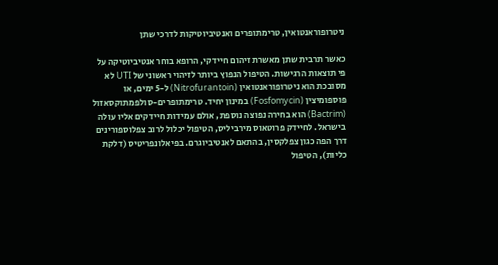ניטרופוראנטואין, טרימתופרים ואנטיביוטיקות לדרכי שתן

כאשר תרבית שתן מאשרת זיהום חיידקי, הרופא בוחר אנטיביוטיקה על פי תוצאות הרגישות. הטיפול הנפוץ ביותר לזיהוי ראשוני של UTI לא מסובכת הוא ניטרופוראנטואין (Nitrofurantoin) ל-5 ימים, או פוספומיצין (Fosfomycin) במינון יחיד. טרימתופרים-סולפמתוקסאזול (Bactrim) הוא בחירה נפוצה נוספת, אולם עמידות חיידקים אליו עולה בישראל. לחיידק פרוטאוס מירביליס, הטיפול יכלול לרוב צפלוספורינים דרך הפה כגון צפלקסין, בהתאם לאנטיביוגרם. בפיאלונפריטיס (דלקת כליות), הטיפול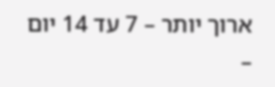ארוך יותר – 7 עד 14 יום –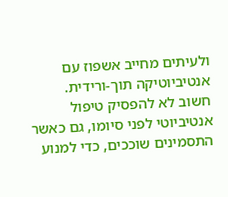ולעיתים מחייב אשפוז עם אנטיביוטיקה תוך-ורידית. חשוב לא להפסיק טיפול אנטיביוטי לפני סיומו, גם כאשר התסמינים שוככים, כדי למנוע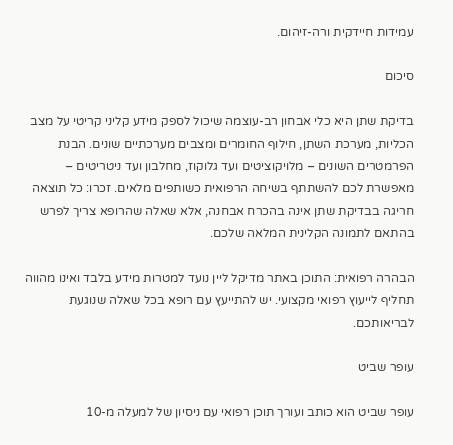עמידות חיידקית ורה-זיהום.

סיכום

בדיקת שתן היא כלי אבחון רב-עוצמה שיכול לספק מידע קליני קריטי על מצב הכליות, מערכת השתן, חילוף החומרים ומצבים מערכתיים שונים. הבנת הפרמטרים השונים – מלויקוציטים ועד גלוקוז, מחלבון ועד ניטריטים – מאפשרת לכם להשתתף בשיחה הרפואית כשותפים מלאים. זכרו: כל תוצאה חריגה בבדיקת שתן אינה בהכרח אבחנה, אלא שאלה שהרופא צריך לפרש בהתאם לתמונה הקלינית המלאה שלכם.

הבהרה רפואית: התוכן באתר מדיקל ליין נועד למטרות מידע בלבד ואינו מהווה תחליף לייעוץ רפואי מקצועי. יש להתייעץ עם רופא בכל שאלה שנוגעת לבריאותכם.

עופר שביט

עופר שביט הוא כותב ועורך תוכן רפואי עם ניסיון של למעלה מ-10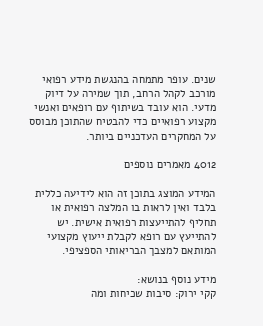שנים. עופר מתמחה בהנגשת מידע רפואי מורכב לקהל הרחב, תוך שמירה על דיוק מדעי. הוא עובד בשיתוף עם רופאים ואנשי מקצוע רפואיים כדי להבטיח שהתוכן מבוסס על המחקרים העדכניים ביותר.

4012 מאמרים נוספים

המידע המוצג בתוכן זה הוא לידיעה כללית בלבד ואין לראות בו המלצה רפואית או תחליף להתייעצות רפואית אישית. יש להתייעץ עם רופא לקבלת ייעוץ מקצועי המותאם למצבך הבריאותי הספציפי.

מידע נוסף בנושא:
קקי ירוק: סיבות שכיחות ומה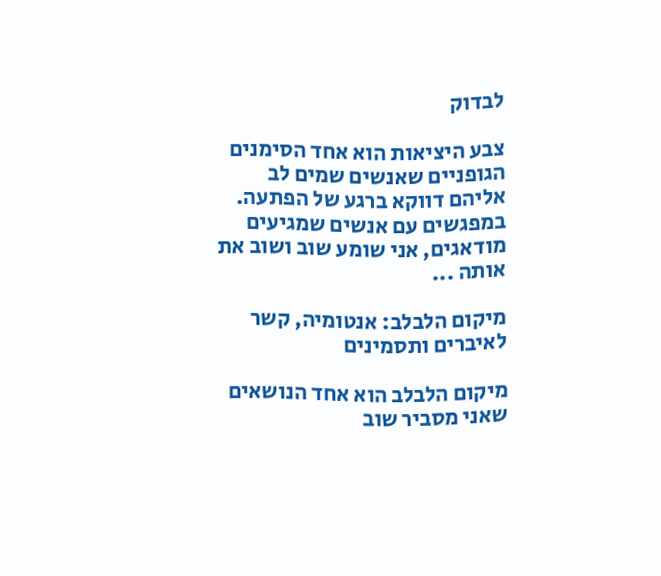לבדוק

צבע היציאות הוא אחד הסימנים הגופניים שאנשים שמים לב אליהם דווקא ברגע של הפתעה. במפגשים עם אנשים שמגיעים מודאגים, אני שומע שוב ושוב את אותה ...

מיקום הלבלב: אנטומיה, קשר לאיברים ותסמינים

מיקום הלבלב הוא אחד הנושאים שאני מסביר שוב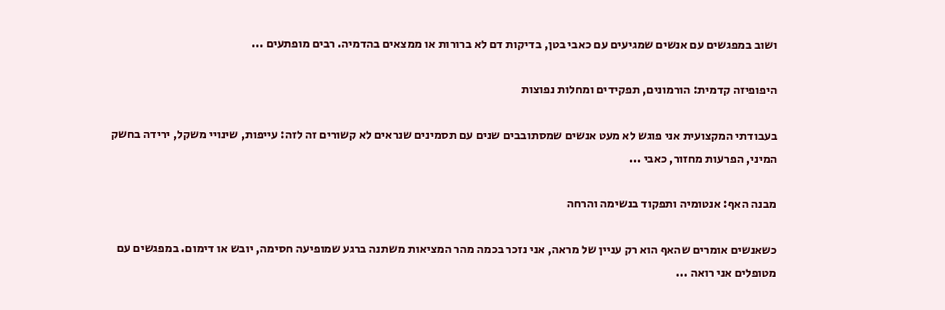ושוב במפגשים עם אנשים שמגיעים עם כאבי בטן, בדיקות דם לא ברורות או ממצאים בהדמיה. רבים מופתעים ...

היפופיזה קדמית: הורמונים, תפקידים ומחלות נפוצות

בעבודתי המקצועית אני פוגש לא מעט אנשים שמסתובבים שנים עם תסמינים שנראים לא קשורים זה לזה: עייפות, שינויי משקל, ירידה בחשק המיני, הפרעות מחזור, כאבי ...

מבנה האף: אנטומיה ותפקוד בנשימה והרחה

כשאנשים אומרים שהאף הוא רק עניין של מראה, אני נזכר בכמה מהר המציאות משתנה ברגע שמופיעה חסימה, יובש או דימום. במפגשים עם מטופלים אני רואה ...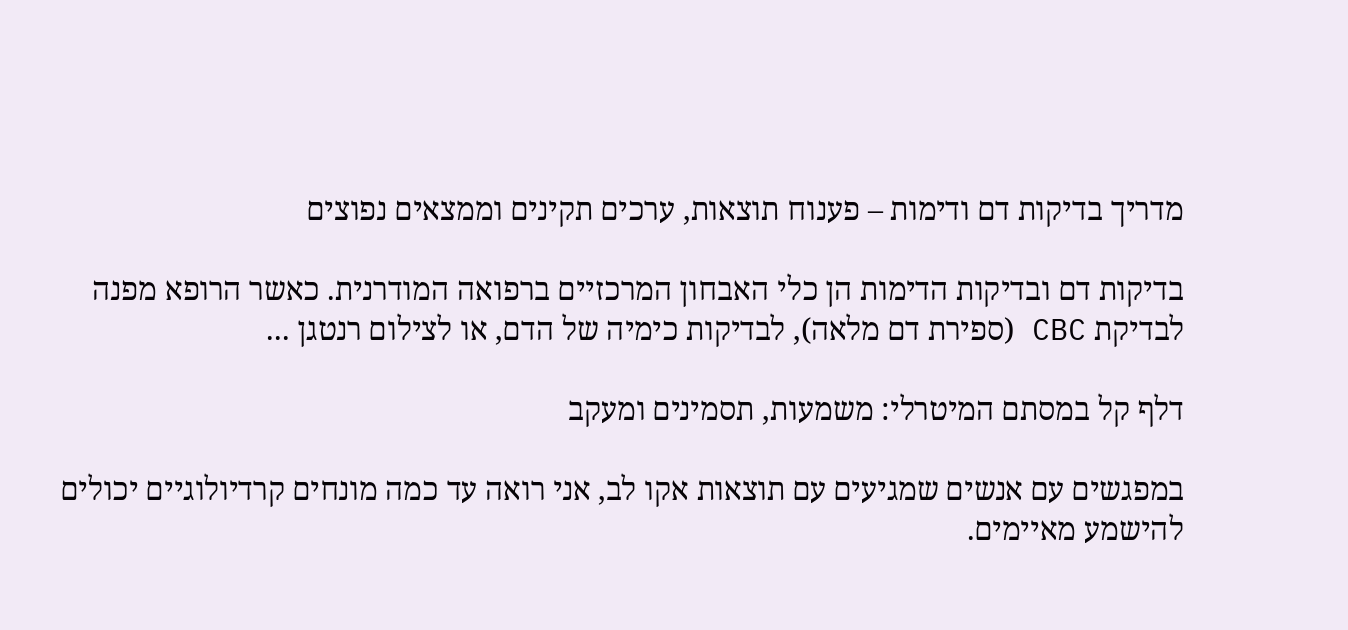מדריך בדיקות דם ודימות – פענוח תוצאות, ערכים תקינים וממצאים נפוצים

בדיקות דם ובדיקות הדימות הן כלי האבחון המרכזיים ברפואה המודרנית. כאשר הרופא מפנה לבדיקת CBC (ספירת דם מלאה), לבדיקות כימיה של הדם, או לצילום רנטגן ...

דלף קל במסתם המיטרלי: משמעות, תסמינים ומעקב

במפגשים עם אנשים שמגיעים עם תוצאות אקו לב, אני רואה עד כמה מונחים קרדיולוגיים יכולים להישמע מאיימים.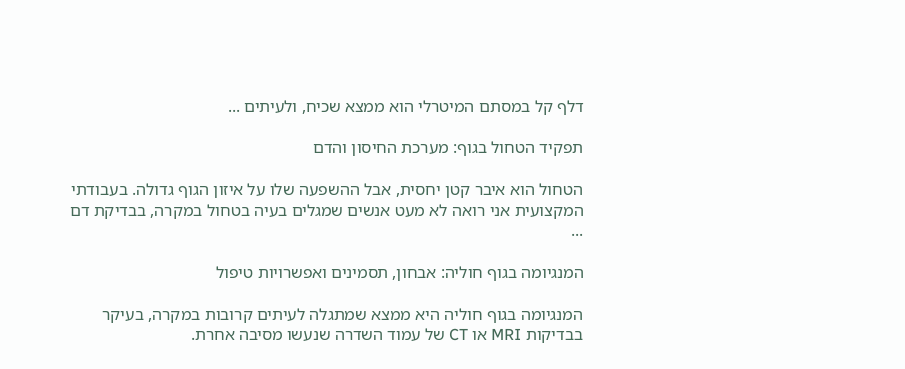דלף קל במסתם המיטרלי הוא ממצא שכיח, ולעיתים ...

תפקיד הטחול בגוף: מערכת החיסון והדם

הטחול הוא איבר קטן יחסית, אבל ההשפעה שלו על איזון הגוף גדולה. בעבודתי המקצועית אני רואה לא מעט אנשים שמגלים בעיה בטחול במקרה, בבדיקת דם ...

המנגיומה בגוף חוליה: אבחון, תסמינים ואפשרויות טיפול

המנגיומה בגוף חוליה היא ממצא שמתגלה לעיתים קרובות במקרה, בעיקר בבדיקות MRI או CT של עמוד השדרה שנעשו מסיבה אחרת.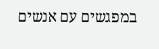במפגשים עם אנשים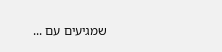שמגיעים עם ...